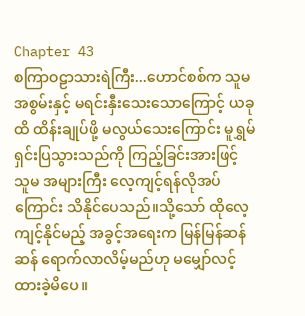Chapter 43
စကြာဝဠာသားရဲကြီး...ဟောင်စစ်က သူမအစွမ်းနှင့် မရင်းနှီးသေးသောကြောင့် ယခုထိ ထိန်းချုပ်ဖို့ မလွယ်သေးကြောင်း မူရွှမ် ရှင်းပြသွားသည်ကို ကြည့်ခြင်းအားဖြင့် သူမ အများကြီး လေ့ကျင့်ရန်လိုအပ်ကြောင်း သိနိုင်ပေသည်။သို့သော် ထိုလေ့ကျင့်နိုင်မည့် အခွင့်အရေးက မြန်မြန်ဆန်ဆန် ရောက်လာလိမ့်မည်ဟု မမျှော်လင့်ထားခဲ့မိပေ။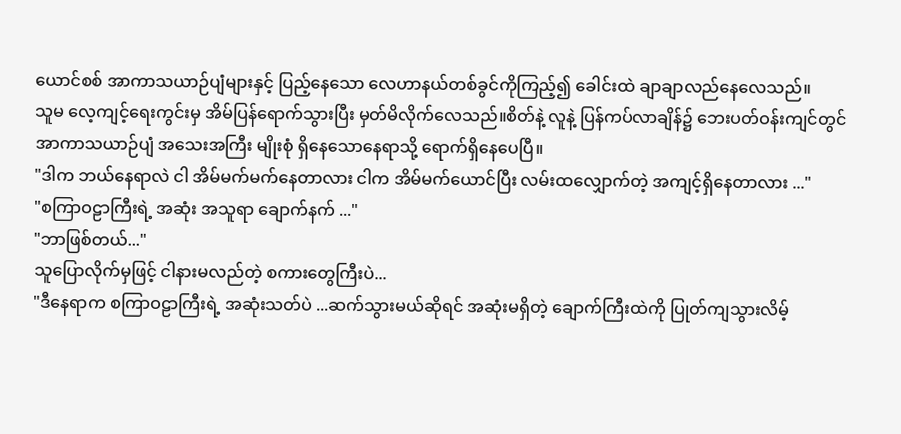ယောင်စစ် အာကာသယာဉ်ပျံများနှင့် ပြည့်နေသော လေဟာနယ်တစ်ခွင်ကိုကြည့်၍ ခေါင်းထဲ ချာချာလည်နေလေသည်။
သူမ လေ့ကျင့်ရေးကွင်းမှ အိမ်ပြန်ရောက်သွားပြီး မှတ်မိလိုက်လေသည်။စိတ်နဲ့ လူနဲ့ ပြန်ကပ်လာချိန်၌ ဘေးပတ်ဝန်းကျင်တွင် အာကာသယာဉ်ပျံ အသေးအကြီး မျိုးစုံ ရှိနေသောနေရာသို့ ရောက်ရှိနေပေပြီ။
"ဒါက ဘယ်နေရာလဲ ငါ အိမ်မက်မက်နေတာလား ငါက အိမ်မက်ယောင်ပြီး လမ်းထလျှောက်တဲ့ အကျင့်ရှိနေတာလား ..."
"စကြာဝဠာကြီးရဲ့ အဆုံး အသူရာ ချောက်နက် ..."
"ဘာဖြစ်တယ်..."
သူပြောလိုက်မှဖြင့် ငါနားမလည်တဲ့ စကားတွေကြီးပဲ...
"ဒီနေရာက စကြာဝဠာကြီးရဲ့ အဆုံးသတ်ပဲ ...ဆက်သွားမယ်ဆိုရင် အဆုံးမရှိတဲ့ ချောက်ကြီးထဲကို ပြုတ်ကျသွားလိမ့်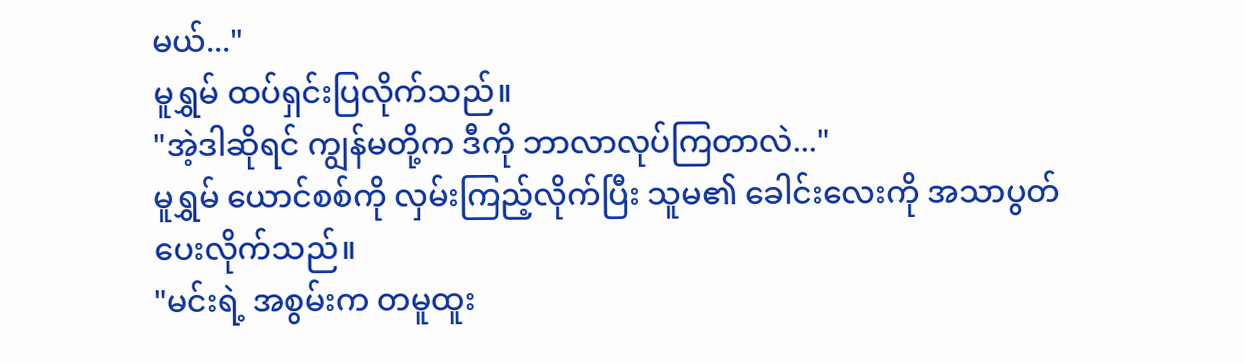မယ်..."
မူရွှမ် ထပ်ရှင်းပြလိုက်သည်။
"အဲ့ဒါဆိုရင် ကျွန်မတို့က ဒီကို ဘာလာလုပ်ကြတာလဲ..."
မူရွှမ် ယောင်စစ်ကို လှမ်းကြည့်လိုက်ပြီး သူမ၏ ခေါင်းလေးကို အသာပွတ်ပေးလိုက်သည်။
"မင်းရဲ့ အစွမ်းက တမူထူး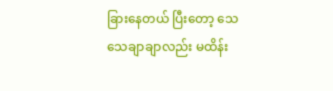ခြားနေတယ် ပြီးတော့ သေသေချာချာလည်း မထိန်း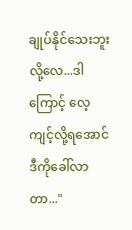ချုပ်နိုင်သေးဘူးလို့လေ...ဒါကြောင့် လေ့ကျင့်လို့ရအောင် ဒီကိုခေါ်လာတာ..."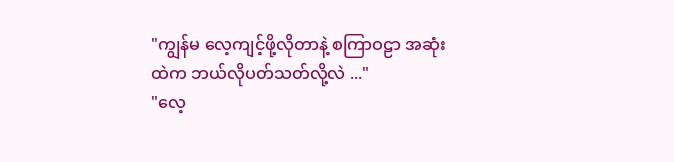"ကျွန်မ လေ့ကျင့်ဖို့လိုတာနဲ့ စကြာဝဠာ အဆုံးထဲက ဘယ်လိုပတ်သတ်လို့လဲ ..."
"လေ့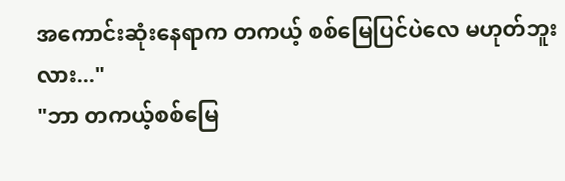အကောင်းဆုံးနေရာက တကယ့် စစ်မြေပြင်ပဲလေ မဟုတ်ဘူးလား..."
"ဘာ တကယ့်စစ်မြေ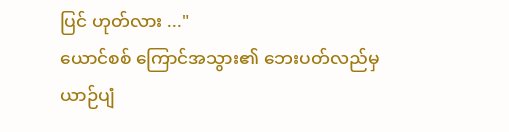ပြင် ဟုတ်လား ..."
ယောင်စစ် ကြောင်အသွား၏ ဘေးပတ်လည်မှ ယာဉ်ပျံ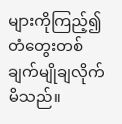များကိုကြည့်၍ တံတွေးတစ်ချက်မျိုချလိုက်မိသည်။